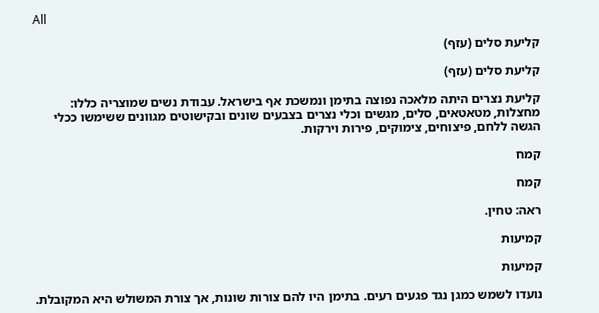All

קליעת סלים (עזף)

קליעת סלים (עזף)

קליעת נצרים היתה מלאכה נפוצה בתימן ונמשכת אף בישראל. עבודת נשים שמוצריה כללו: מחצלות, מטאטאים, סלים, מגשים וכלי נצרים בצבעים שונים ובקישוטים מגוונים ששימשו ככלי הגשה ללחם, פיצוחים, צימוקים, פירות וירקות.

קמח

קמח

ראה: טחין.

קמיעות

קמיעות

נועדו לשמש כמגן נגד פגעים רעים. בתימן היו להם צורות שונות, אך צורת המשולש היא המקובלת.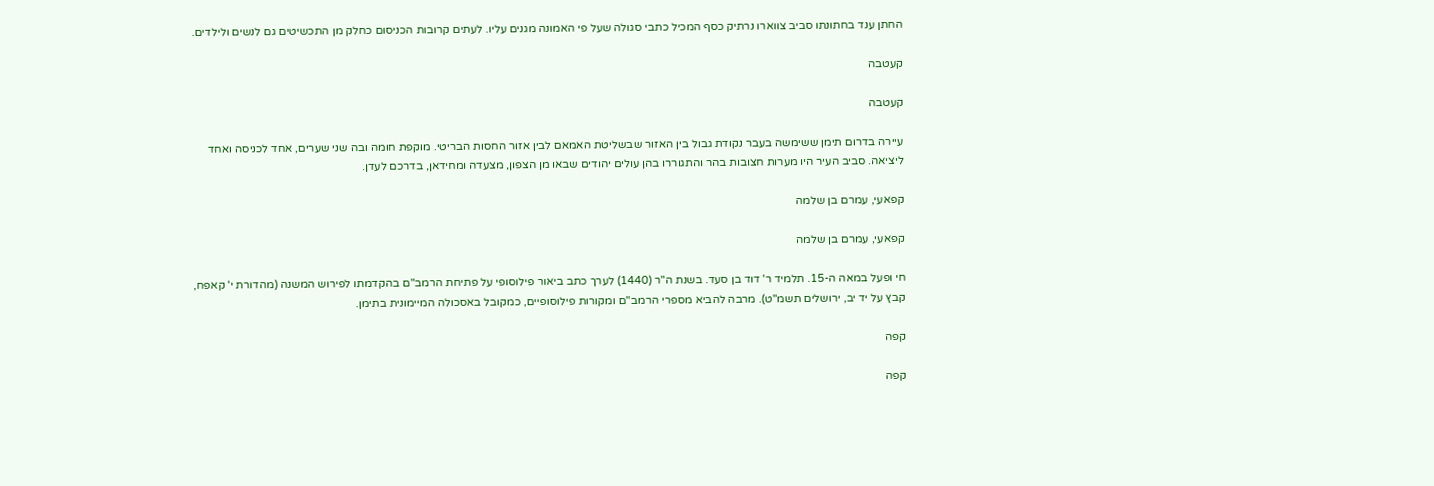החתן ענד בחתונתו סביב צווארו נרתיק כסף המכיל כתבי סגולה שעל פי האמונה מגנים עליו. לעתים קרובות הכניסום כחלק מן התכשיטים גם לנשים ולילדים.

קעטבה

קעטבה

עיירה בדרום תימן ששימשה בעבר נקודת גבול בין האזור שבשליטת האמאם לבין אזור החסות הבריטי. מוקפת חומה ובה שני שערים, אחד לכניסה ואחד ליציאה. סביב העיר היו מערות חצובות בהר והתגוררו בהן עולים יהודים שבאו מן הצפון, מצעדה ומחידאן, בדרכם לעדן.

קפאעי, עמרם בן שלמה

קפאעי, עמרם בן שלמה

חי ופעל במאה ה-15. תלמיד ר' דוד בן סעד. בשנת ה"ר (1440) לערך כתב ביאור פילוסופי על פתיחת הרמב"ם בהקדמתו לפירוש המשנה (מהדורת י' קאפח, קבץ על יד יב, ירושלים תשמ"ט). מרבה להביא מספרי הרמב"ם ומקורות פילוסופיים, כמקובל באסכולה המיימונית בתימן.

קפה

קפה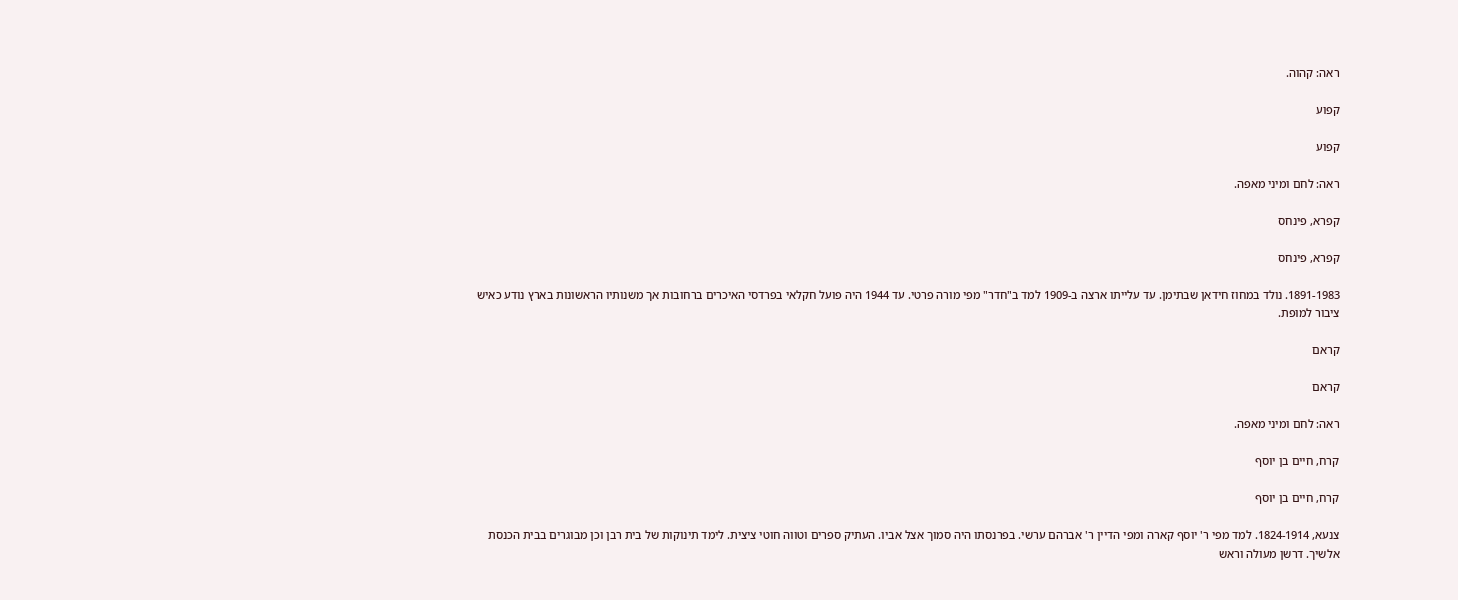ראה: קהוה.

קפוע

קפוע

ראה: לחם ומיני מאפה.

קפרא, פינחס

קפרא, פינחס

1891-1983. נולד במחוז חידאן שבתימן. עד עלייתו ארצה ב-1909 למד ב"חדר" מפי מורה פרטי. עד 1944 היה פועל חקלאי בפרדסי האיכרים ברחובות אך משנותיו הראשונות בארץ נודע כאיש ציבור למופת.

קראם

קראם

ראה: לחם ומיני מאפה.

קרח, חיים בן יוסף

קרח, חיים בן יוסף

צנעא, 1824-1914. למד מפי ר' יוסף קארה ומפי הדיין ר' אברהם ערשי. בפרנסתו היה סמוך אצל אביו. העתיק ספרים וטווה חוטי ציצית. לימד תינוקות של בית רבן וכן מבוגרים בבית הכנסת אלשיך. דרשן מעולה וראש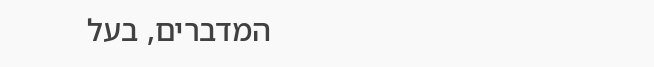המדברים, בעל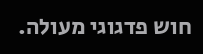חוש פדגוגי מעולה.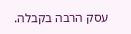עסק הרבה בקבלה.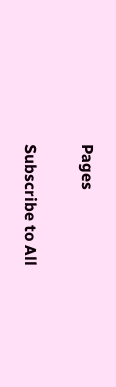Pages

Subscribe to All